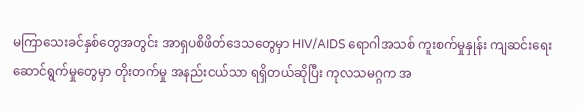မကြာသေးခင်နှစ်တွေအတွင်း အာရှပစိဖိတ်ဒေသတွေမှာ HIV/AIDS ရောဂါအသစ် ကူးစက်မှုနှုန်း ကျဆင်းရေး ဆောင်ရွက်မှုတွေမှာ တိုးတက်မှု အနည်းငယ်သာ ရရှိတယ်ဆိုပြီး ကုလသမဂ္ဂက အ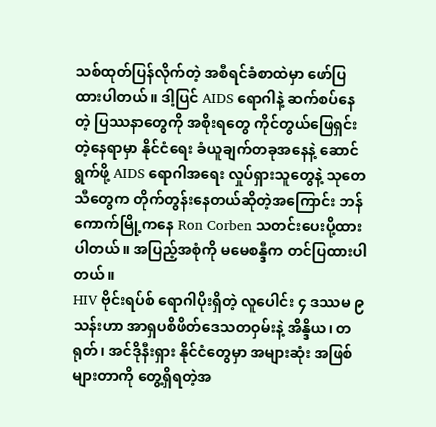သစ်ထုတ်ပြန်လိုက်တဲ့ အစီရင်ခံစာထဲမှာ ဖော်ပြထားပါတယ်။ ဒါ့ပြင် AIDS ရောဂါနဲ့ ဆက်စပ်နေတဲ့ ပြဿနာတွေကို အစိုးရတွေ ကိုင်တွယ်ဖြေရှင်းတဲ့နေရာမှာ နိုင်ငံရေး ခံယူချက်တခုအနေနဲ့ ဆောင်ရွက်ဖို့ AIDS ရောဂါအရေး လှုပ်ရှားသူတွေနဲ့ သုတေသီတွေက တိုက်တွန်းနေတယ်ဆိုတဲ့အကြောင်း ဘန်ကောက်မြို့ကနေ Ron Corben သတင်းပေးပို့ထားပါတယ်။ အပြည့်အစုံကို မမေစန္ဒီက တင်ပြထားပါတယ်။
HIV ဗိုင်းရပ်စ် ရောဂါပိုးရှိတဲ့ လူပေါင်း ၄ ဒဿမ ၉ သန်းဟာ အာရှပစိဖိတ်ဒေသတဝှမ်းနဲ့ အိန္ဒိယ၊ တရုတ်၊ အင်ဒိုနီးရှား နိုင်ငံတွေမှာ အများဆုံး အဖြစ်များတာကို တွေ့ရှိရတဲ့အ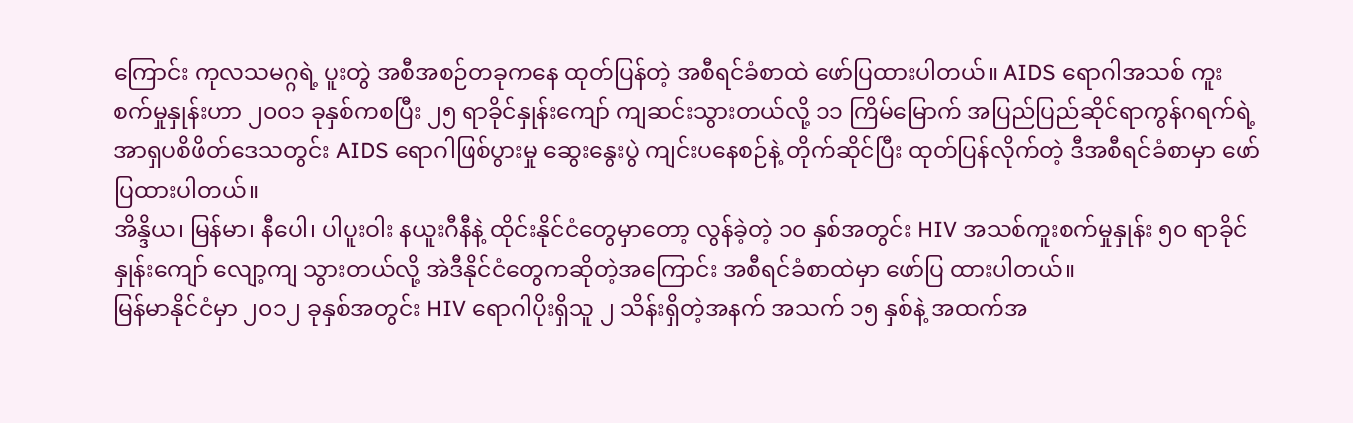ကြောင်း ကုလသမဂ္ဂရဲ့ ပူးတွဲ အစီအစဉ်တခုကနေ ထုတ်ပြန်တဲ့ အစီရင်ခံစာထဲ ဖော်ပြထားပါတယ်။ AIDS ရောဂါအသစ် ကူးစက်မှုနှုန်းဟာ ၂၀၀၁ ခုနှစ်ကစပြီး ၂၅ ရာခိုင်နှုန်းကျော် ကျဆင်းသွားတယ်လို့ ၁၁ ကြိမ်မြောက် အပြည်ပြည်ဆိုင်ရာကွန်ဂရက်ရဲ့ အာရှပစိဖိတ်ဒေသတွင်း AIDS ရောဂါဖြစ်ပွားမှု ဆွေးနွေးပွဲ ကျင်းပနေစဉ်နဲ့ တိုက်ဆိုင်ပြီး ထုတ်ပြန်လိုက်တဲ့ ဒီအစီရင်ခံစာမှာ ဖော်ပြထားပါတယ်။
အိန္ဒိယ၊ မြန်မာ၊ နီပေါ၊ ပါပူးဝါး နယူးဂီနီနဲ့ ထိုင်းနိုင်ငံတွေမှာတော့ လွန်ခဲ့တဲ့ ၁၀ နှစ်အတွင်း HIV အသစ်ကူးစက်မှုနှုန်း ၅၀ ရာခိုင်နှုန်းကျော် လျော့ကျ သွားတယ်လို့ အဲဒီနိုင်ငံတွေကဆိုတဲ့အကြောင်း အစီရင်ခံစာထဲမှာ ဖော်ပြ ထားပါတယ်။
မြန်မာနိုင်ငံမှာ ၂၀၁၂ ခုနှစ်အတွင်း HIV ရောဂါပိုးရှိသူ ၂ သိန်းရှိတဲ့အနက် အသက် ၁၅ နှစ်နဲ့ အထက်အ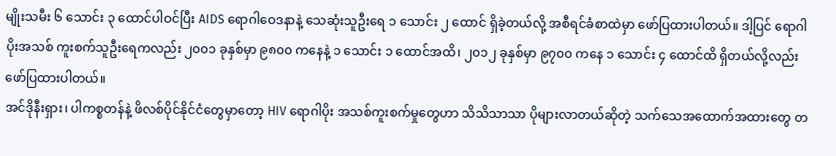မျိုးသမီး ၆ သောင်း ၃ ထောင်ပါဝင်ပြီး AIDS ရောဂါဝေဒနာနဲ့ သေဆုံးသူဦးရေ ၁ သောင်း ၂ ထောင် ရှိခဲ့တယ်လို့ အစီရင်ခံစာထဲမှာ ဖော်ပြထားပါတယ်။ ဒါ့ပြင် ရောဂါပိုးအသစ် ကူးစက်သူဦးရေကလည်း ၂၀၀၁ ခုနှစ်မှာ ၉၈၀၀ ကနေနဲ့ ၁ သောင်း ၁ ထောင်အထိ၊ ၂၀၁၂ ခုနှစ်မှာ ၉၇၀၀ ကနေ ၁ သောင်း ၄ ထောင်ထိ ရှိတယ်လို့လည်း ဖော်ပြထားပါတယ်။
အင်ဒိုနီးရှား၊ ပါကစ္စတန်နဲ့ ဖိလစ်ပိုင်နိုင်ငံတွေမှာတော့ HIV ရောဂါပိုး အသစ်ကူးစက်မှုတွေဟာ သိသိသာသာ ပိုများလာတယ်ဆိုတဲ့ သက်သေအထောက်အထားတွေ တ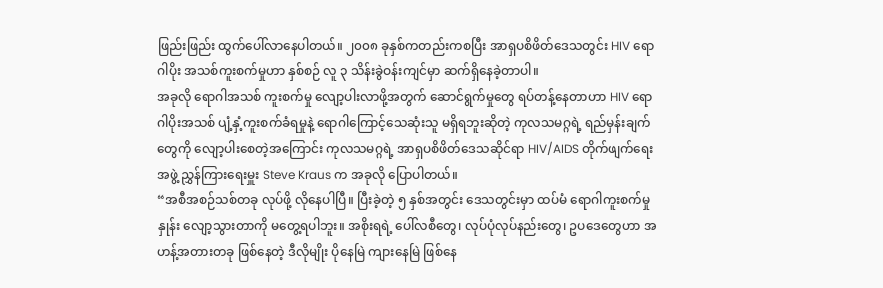ဖြည်းဖြည်း ထွက်ပေါ်လာနေပါတယ်။ ၂၀၀၈ ခုနှစ်ကတည်းကစပြီး အာရှပစိဖိတ်ဒေသတွင်း HIV ရောဂါပိုး အသစ်ကူးစက်မှုဟာ နှစ်စဉ် လူ ၃ သိန်းခွဲဝန်းကျင်မှာ ဆက်ရှိနေခဲ့တာပါ။
အခုလို ရောဂါအသစ် ကူးစက်မှု လျော့ပါးလာဖို့အတွက် ဆောင်ရွက်မှုတွေ ရပ်တန့်နေတာဟာ HIV ရောဂါပိုးအသစ် ပျံ့နှံ့ကူးစက်ခံရမှုနဲ့ ရောဂါကြောင့်သေဆုံးသူ မရှိရဘူးဆိုတဲ့ ကုလသမဂ္ဂရဲ့ ရည်မှန်းချက်တွေကို လျော့ပါးစေတဲ့အကြောင်း ကုလသမဂ္ဂရဲ့ အာရှပစိဖိတ်ဒေသဆိုင်ရာ HIV/AIDS တိုက်ဖျက်ရေးအဖွဲ့ ညွှန်ကြားရေးမှူး Steve Kraus က အခုလို ပြောပါတယ်။
“အစီအစဉ်သစ်တခု လုပ်ဖို့ လိုနေပါပြီ။ ပြီးခဲ့တဲ့ ၅ နှစ်အတွင်း ဒေသတွင်းမှာ ထပ်မံ ရောဂါကူးစက်မှုနှုန်း လျော့သွားတာကို မတွေ့ရပါဘူး။ အစိုးရရဲ့ ပေါ်လစီတွေ၊ လုပ်ပုံလုပ်နည်းတွေ၊ ဥပဒေတွေဟာ အဟန့်အတားတခု ဖြစ်နေတဲ့ ဒီလိုမျိုး ပိုနေမြဲ ကျားနေမြဲ ဖြစ်နေ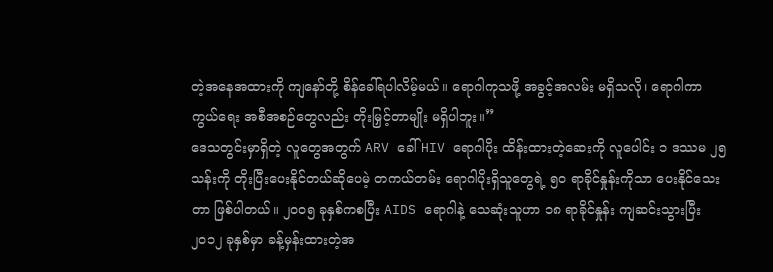တဲ့အနေအထားကို ကျနော်တို့ စိန်ခေါ်ရပါလိမ့်မယ်။ ရောဂါကုသဖို့ အခွင့်အလမ်း မရှိသလို၊ ရောဂါကာကွယ်ရေး အစီအစဉ်တွေလည်း တိုးမြှင့်တာမျိုး မရှိပါဘူး။”
ဒေသတွင်းမှာရှိတဲ့ လူတွေအတွက် ARV ခေါ် HIV ရောဂါပိုး ထိန်းထားတဲ့ဆေးကို လူပေါင်း ၁ ဒဿမ ၂၅ သန်းကို တိုးပြီးပေးနိုင်တယ်ဆိုပေမဲ့ တကယ်တမ်း ရောဂါပိုးရှိသူတွေရဲ့ ၅၀ ရာခိုင်နှုန်းကိုသာ ပေးနိုင်သေး တာ ဖြစ်ပါတယ်။ ၂၀၀၅ ခုနှစ်ကစပြီး AIDS ရောဂါနဲ့ သေဆုံးသူဟာ ၁၈ ရာခိုင်နှုန်း ကျဆင်းသွားပြီး ၂၀၁၂ ခုနှစ်မှာ ခန့်မှန်းထားတဲ့အ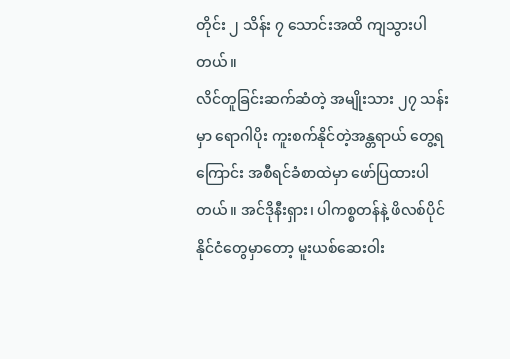တိုင်း ၂ သိန်း ၇ သောင်းအထိ ကျသွားပါတယ်။
လိင်တူခြင်းဆက်ဆံတဲ့ အမျိုးသား ၂၇ သန်းမှာ ရောဂါပိုး ကူးစက်နိုင်တဲ့အန္တရာယ် တွေ့ရကြောင်း အစီရင်ခံစာထဲမှာ ဖော်ပြထားပါတယ်။ အင်ဒိုနီးရှား၊ ပါကစ္စတန်နဲ့ ဖိလစ်ပိုင်နိုင်ငံတွေမှာတော့ မူးယစ်ဆေးဝါး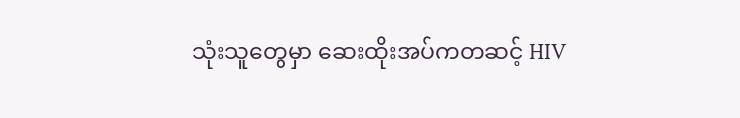သုံးသူတွေမှာ ဆေးထိုးအပ်ကတဆင့် HIV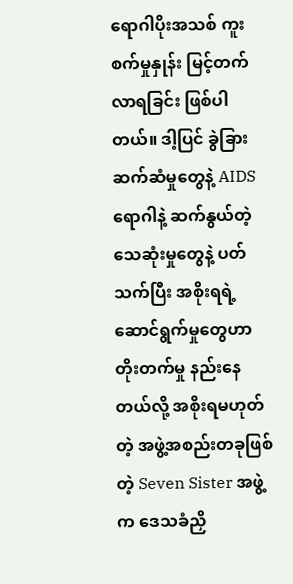ရောဂါပိုးအသစ် ကူးစက်မှုနှုန်း မြင့်တက်လာရခြင်း ဖြစ်ပါတယ်။ ဒါ့ပြင် ခွဲခြားဆက်ဆံမှုတွေနဲ့ AIDS ရောဂါနဲ့ ဆက်နွယ်တဲ့ သေဆုံးမှုတွေနဲ့ ပတ်သက်ပြီး အစိုးရရဲ့ ဆောင်ရွက်မှုတွေဟာ တိုးတက်မှု နည်းနေတယ်လို့ အစိုးရမဟုတ်တဲ့ အဖွဲ့အစည်းတခုဖြစ်တဲ့ Seven Sister အဖွဲ့က ဒေသခံညှိ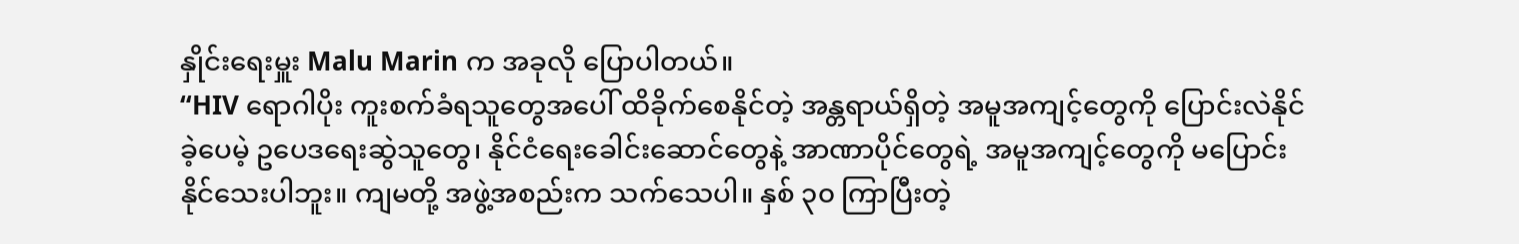နှိုင်းရေးမှူး Malu Marin က အခုလို ပြောပါတယ်။
“HIV ရောဂါပိုး ကူးစက်ခံရသူတွေအပေါ် ထိခိုက်စေနိုင်တဲ့ အန္တရာယ်ရှိတဲ့ အမူအကျင့်တွေကို ပြောင်းလဲနိုင်ခဲ့ပေမဲ့ ဥပေဒရေးဆွဲသူတွေ၊ နိုင်ငံရေးခေါင်းဆောင်တွေနဲ့ အာဏာပိုင်တွေရဲ့ အမူအကျင့်တွေကို မပြောင်းနိုင်သေးပါဘူး။ ကျမတို့ အဖွဲ့အစည်းက သက်သေပါ။ နှစ် ၃၀ ကြာပြီးတဲ့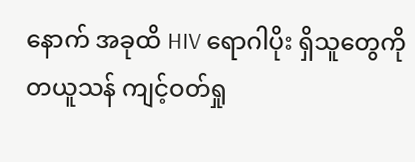နောက် အခုထိ HIV ရောဂါပိုး ရှိသူတွေကို တယူသန် ကျင့်ဝတ်ရှု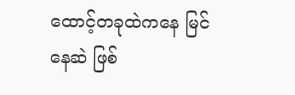ထောင့်တခုထဲကနေ မြင်နေဆဲ ဖြစ်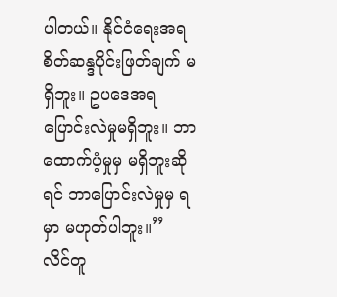ပါတယ်။ နိုင်ငံရေးအရ စိတ်ဆန္ဒပိုင်းဖြတ်ချက် မရှိဘူး။ ဥပဒေအရ ပြောင်းလဲမှုမရှိဘူး။ ဘာထောက်ပံ့မှုမှ မရှိဘူးဆိုရင် ဘာပြောင်းလဲမှုမှ ရမှာ မဟုတ်ပါဘူး။”
လိင်တူ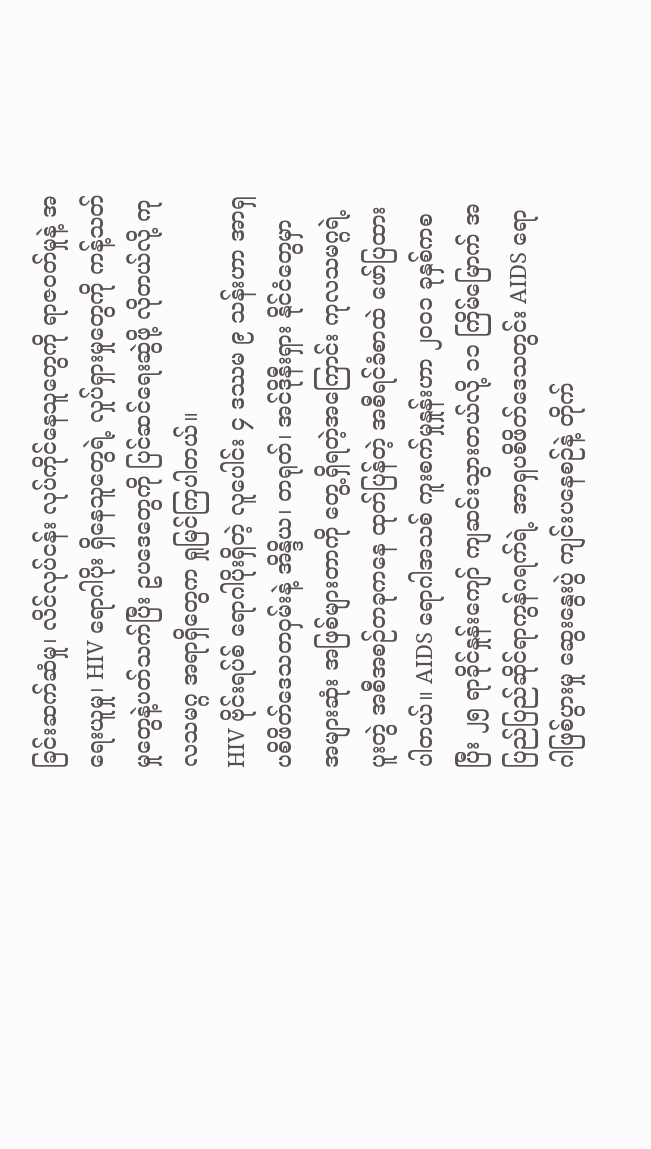ခြင်းဆက်ဆံမှု၊ လိင်လုပ်ငန်း လုပ်ကိုင်နေသူတွေကို ရာဇဝတ်မှုနဲ့ အရေးယူမှု၊ HIV ရောဂါပိုး ရှိနေသူတွေရဲ့ လှုပ်ရှားမှုတွေကို ကန့်သတ်မှုတွေနဲ့ပတ်သက်ပြီး ဥပဒေတွေကို ပြင်ဆင်ရေးဆွဲဖို့ လိုတယ်လို့ ကုလသမဂ္ဂ အရာရှိတွေက ရှုမြင်ကြပါတယ်။
HIV ဗိုင်းရပ်စ် ရောဂါပိုးရှိတဲ့ လူပေါင်း ၄ ဒဿမ ၉ သန်းဟာ အာရှပစိဖိတ်ဒေသတဝှမ်းနဲ့ အိန္ဒိယ၊ တရုတ်၊ အင်ဒိုနီးရှား နိုင်ငံတွေမှာ အများဆုံး အဖြစ်များတာကို တွေ့ရှိရတဲ့အကြောင်း ကုလသမဂ္ဂရဲ့ ပူးတွဲ အစီအစဉ်တခုကနေ ထုတ်ပြန်တဲ့ အစီရင်ခံစာထဲ ဖော်ပြထားပါတယ်။ AIDS ရောဂါအသစ် ကူးစက်မှုနှုန်းဟာ ၂၀၀၁ ခုနှစ်ကစပြီး ၂၅ ရာခိုင်နှုန်းကျော် ကျဆင်းသွားတယ်လို့ ၁၁ ကြိမ်မြောက် အပြည်ပြည်ဆိုင်ရာကွန်ဂရက်ရဲ့ အာရှပစိဖိတ်ဒေသတွင်း AIDS ရောဂါဖြစ်ပွားမှု ဆွေးနွေးပွဲ ကျင်းပနေစဉ်နဲ့ တိုက်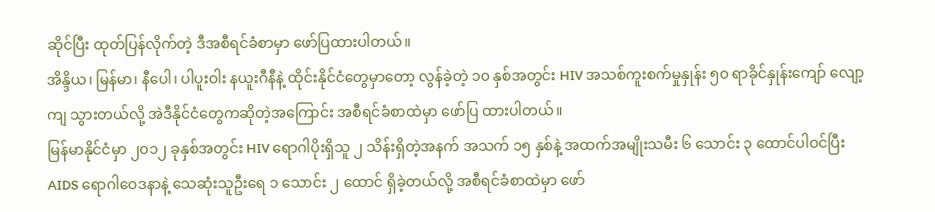ဆိုင်ပြီး ထုတ်ပြန်လိုက်တဲ့ ဒီအစီရင်ခံစာမှာ ဖော်ပြထားပါတယ်။
အိန္ဒိယ၊ မြန်မာ၊ နီပေါ၊ ပါပူးဝါး နယူးဂီနီနဲ့ ထိုင်းနိုင်ငံတွေမှာတော့ လွန်ခဲ့တဲ့ ၁၀ နှစ်အတွင်း HIV အသစ်ကူးစက်မှုနှုန်း ၅၀ ရာခိုင်နှုန်းကျော် လျော့ကျ သွားတယ်လို့ အဲဒီနိုင်ငံတွေကဆိုတဲ့အကြောင်း အစီရင်ခံစာထဲမှာ ဖော်ပြ ထားပါတယ်။
မြန်မာနိုင်ငံမှာ ၂၀၁၂ ခုနှစ်အတွင်း HIV ရောဂါပိုးရှိသူ ၂ သိန်းရှိတဲ့အနက် အသက် ၁၅ နှစ်နဲ့ အထက်အမျိုးသမီး ၆ သောင်း ၃ ထောင်ပါဝင်ပြီး AIDS ရောဂါဝေဒနာနဲ့ သေဆုံးသူဦးရေ ၁ သောင်း ၂ ထောင် ရှိခဲ့တယ်လို့ အစီရင်ခံစာထဲမှာ ဖော်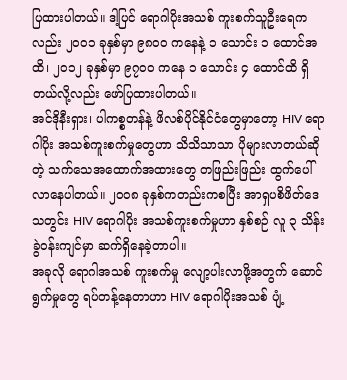ပြထားပါတယ်။ ဒါ့ပြင် ရောဂါပိုးအသစ် ကူးစက်သူဦးရေကလည်း ၂၀၀၁ ခုနှစ်မှာ ၉၈၀၀ ကနေနဲ့ ၁ သောင်း ၁ ထောင်အထိ၊ ၂၀၁၂ ခုနှစ်မှာ ၉၇၀၀ ကနေ ၁ သောင်း ၄ ထောင်ထိ ရှိတယ်လို့လည်း ဖော်ပြထားပါတယ်။
အင်ဒိုနီးရှား၊ ပါကစ္စတန်နဲ့ ဖိလစ်ပိုင်နိုင်ငံတွေမှာတော့ HIV ရောဂါပိုး အသစ်ကူးစက်မှုတွေဟာ သိသိသာသာ ပိုများလာတယ်ဆိုတဲ့ သက်သေအထောက်အထားတွေ တဖြည်းဖြည်း ထွက်ပေါ်လာနေပါတယ်။ ၂၀၀၈ ခုနှစ်ကတည်းကစပြီး အာရှပစိဖိတ်ဒေသတွင်း HIV ရောဂါပိုး အသစ်ကူးစက်မှုဟာ နှစ်စဉ် လူ ၃ သိန်းခွဲဝန်းကျင်မှာ ဆက်ရှိနေခဲ့တာပါ။
အခုလို ရောဂါအသစ် ကူးစက်မှု လျော့ပါးလာဖို့အတွက် ဆောင်ရွက်မှုတွေ ရပ်တန့်နေတာဟာ HIV ရောဂါပိုးအသစ် ပျံ့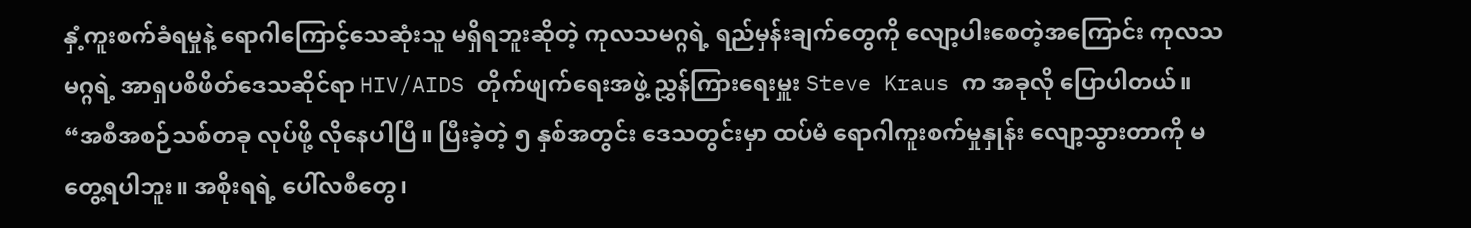နှံ့ကူးစက်ခံရမှုနဲ့ ရောဂါကြောင့်သေဆုံးသူ မရှိရဘူးဆိုတဲ့ ကုလသမဂ္ဂရဲ့ ရည်မှန်းချက်တွေကို လျော့ပါးစေတဲ့အကြောင်း ကုလသမဂ္ဂရဲ့ အာရှပစိဖိတ်ဒေသဆိုင်ရာ HIV/AIDS တိုက်ဖျက်ရေးအဖွဲ့ ညွှန်ကြားရေးမှူး Steve Kraus က အခုလို ပြောပါတယ်။
“အစီအစဉ်သစ်တခု လုပ်ဖို့ လိုနေပါပြီ။ ပြီးခဲ့တဲ့ ၅ နှစ်အတွင်း ဒေသတွင်းမှာ ထပ်မံ ရောဂါကူးစက်မှုနှုန်း လျော့သွားတာကို မတွေ့ရပါဘူး။ အစိုးရရဲ့ ပေါ်လစီတွေ၊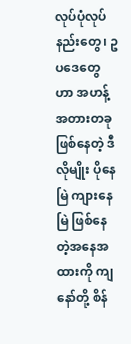လုပ်ပုံလုပ်နည်းတွေ၊ ဥပဒေတွေဟာ အဟန့်အတားတခု ဖြစ်နေတဲ့ ဒီလိုမျိုး ပိုနေမြဲ ကျားနေမြဲ ဖြစ်နေတဲ့အနေအထားကို ကျနော်တို့ စိန်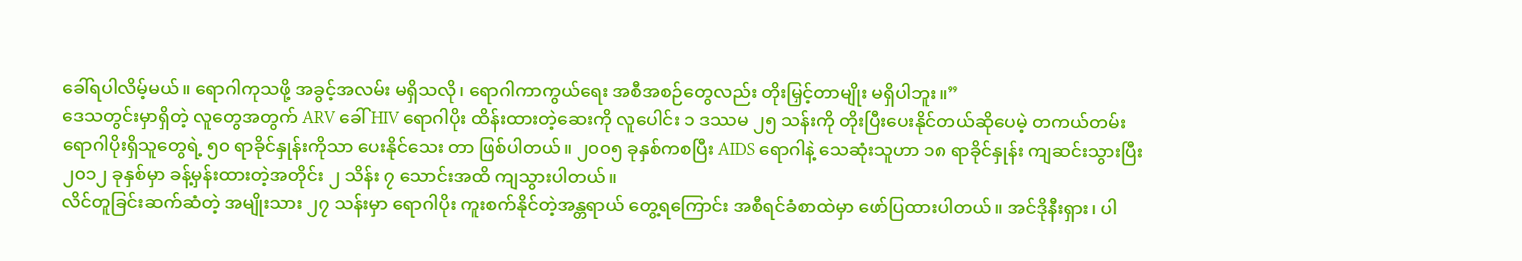ခေါ်ရပါလိမ့်မယ်။ ရောဂါကုသဖို့ အခွင့်အလမ်း မရှိသလို၊ ရောဂါကာကွယ်ရေး အစီအစဉ်တွေလည်း တိုးမြှင့်တာမျိုး မရှိပါဘူး။”
ဒေသတွင်းမှာရှိတဲ့ လူတွေအတွက် ARV ခေါ် HIV ရောဂါပိုး ထိန်းထားတဲ့ဆေးကို လူပေါင်း ၁ ဒဿမ ၂၅ သန်းကို တိုးပြီးပေးနိုင်တယ်ဆိုပေမဲ့ တကယ်တမ်း ရောဂါပိုးရှိသူတွေရဲ့ ၅၀ ရာခိုင်နှုန်းကိုသာ ပေးနိုင်သေး တာ ဖြစ်ပါတယ်။ ၂၀၀၅ ခုနှစ်ကစပြီး AIDS ရောဂါနဲ့ သေဆုံးသူဟာ ၁၈ ရာခိုင်နှုန်း ကျဆင်းသွားပြီး ၂၀၁၂ ခုနှစ်မှာ ခန့်မှန်းထားတဲ့အတိုင်း ၂ သိန်း ၇ သောင်းအထိ ကျသွားပါတယ်။
လိင်တူခြင်းဆက်ဆံတဲ့ အမျိုးသား ၂၇ သန်းမှာ ရောဂါပိုး ကူးစက်နိုင်တဲ့အန္တရာယ် တွေ့ရကြောင်း အစီရင်ခံစာထဲမှာ ဖော်ပြထားပါတယ်။ အင်ဒိုနီးရှား၊ ပါ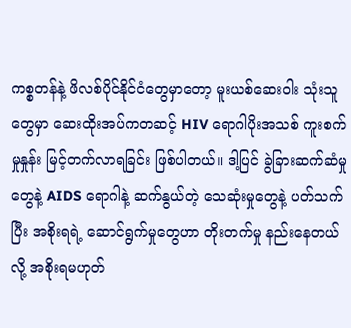ကစ္စတန်နဲ့ ဖိလစ်ပိုင်နိုင်ငံတွေမှာတော့ မူးယစ်ဆေးဝါး သုံးသူတွေမှာ ဆေးထိုးအပ်ကတဆင့် HIV ရောဂါပိုးအသစ် ကူးစက်မှုနှုန်း မြင့်တက်လာရခြင်း ဖြစ်ပါတယ်။ ဒါ့ပြင် ခွဲခြားဆက်ဆံမှုတွေနဲ့ AIDS ရောဂါနဲ့ ဆက်နွယ်တဲ့ သေဆုံးမှုတွေနဲ့ ပတ်သက်ပြီး အစိုးရရဲ့ ဆောင်ရွက်မှုတွေဟာ တိုးတက်မှု နည်းနေတယ်လို့ အစိုးရမဟုတ်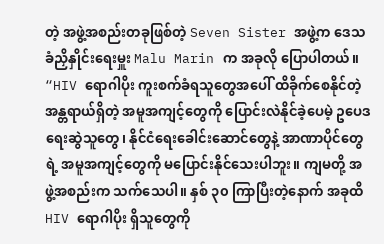တဲ့ အဖွဲ့အစည်းတခုဖြစ်တဲ့ Seven Sister အဖွဲ့က ဒေသခံညှိနှိုင်းရေးမှူး Malu Marin က အခုလို ပြောပါတယ်။
“HIV ရောဂါပိုး ကူးစက်ခံရသူတွေအပေါ် ထိခိုက်စေနိုင်တဲ့ အန္တရာယ်ရှိတဲ့ အမူအကျင့်တွေကို ပြောင်းလဲနိုင်ခဲ့ပေမဲ့ ဥပေဒရေးဆွဲသူတွေ၊ နိုင်ငံရေးခေါင်းဆောင်တွေနဲ့ အာဏာပိုင်တွေရဲ့ အမူအကျင့်တွေကို မပြောင်းနိုင်သေးပါဘူး။ ကျမတို့ အဖွဲ့အစည်းက သက်သေပါ။ နှစ် ၃၀ ကြာပြီးတဲ့နောက် အခုထိ HIV ရောဂါပိုး ရှိသူတွေကို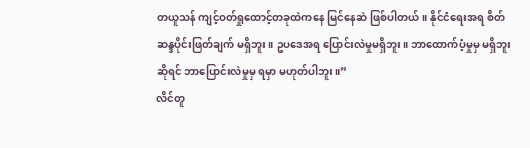တယူသန် ကျင့်ဝတ်ရှုထောင့်တခုထဲကနေ မြင်နေဆဲ ဖြစ်ပါတယ်။ နိုင်ငံရေးအရ စိတ်ဆန္ဒပိုင်းဖြတ်ချက် မရှိဘူး။ ဥပဒေအရ ပြောင်းလဲမှုမရှိဘူး။ ဘာထောက်ပံ့မှုမှ မရှိဘူးဆိုရင် ဘာပြောင်းလဲမှုမှ ရမှာ မဟုတ်ပါဘူး။”
လိင်တူ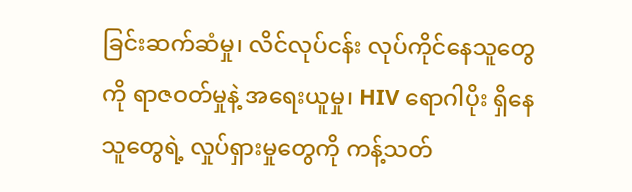ခြင်းဆက်ဆံမှု၊ လိင်လုပ်ငန်း လုပ်ကိုင်နေသူတွေကို ရာဇဝတ်မှုနဲ့ အရေးယူမှု၊ HIV ရောဂါပိုး ရှိနေသူတွေရဲ့ လှုပ်ရှားမှုတွေကို ကန့်သတ်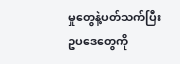မှုတွေနဲ့ပတ်သက်ပြီး ဥပဒေတွေကို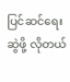ပြင်ဆင်ရေးဆွဲဖို့ လိုတယ်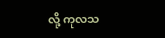လို့ ကုလသ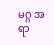မဂ္ဂ အရာ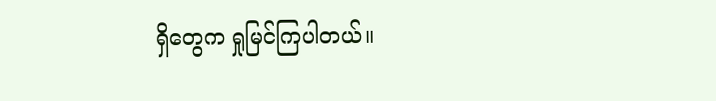ရှိတွေက ရှုမြင်ကြပါတယ်။